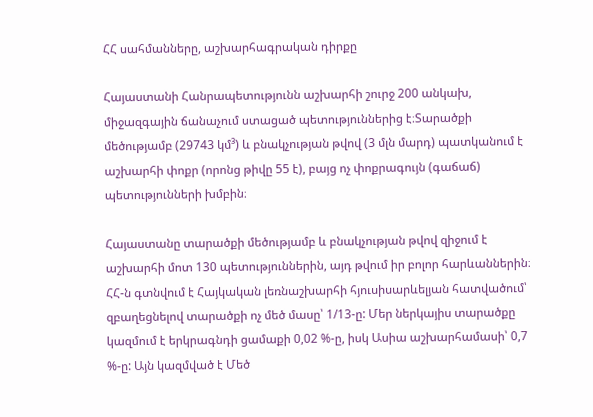ՀՀ սահմանները, աշխարհագրական դիրքը

Հայաստանի Հանրապետությունն աշխարհի շուրջ 200 անկախ, միջազգային ճանաչում ստացած պետություններից է։Տարածքի մեծությամբ (29743 կմ³) և բնակչության թվով (3 մլն մարդ) պատկանում է աշխարհի փոքր (որոնց թիվը 55 է), բայց ոչ փոքրագույն (գաճաճ) պետությունների խմբին։

Հայաստանը տարածքի մեծությամբ և բնակչության թվով զիջում է աշխարհի մոտ 130 պետություններին, այդ թվում իր բոլոր հարևաններին։ ՀՀ-ն գտնվում է Հայկական լեռնաշխարհի հյուսիսարևելյան հատվածում՝ զբաղեցնելով տարածքի ոչ մեծ մասը՝ 1/13-ը: Մեր ներկայիս տարածքը կազմում է երկրագնդի ցամաքի 0,02 %-ը, իսկ Ասիա աշխարհամասի՝ 0,7 %-ը: Այն կազմված է Մեծ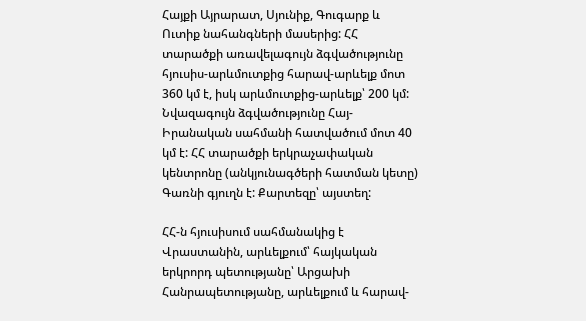Հայքի Այրարատ, Սյունիք, Գուգարք և Ուտիք նահանգների մասերից: ՀՀ տարածքի առավելագույն ձգվածությունը հյուսիս-արևմուտքից հարավ-արևելք մոտ 360 կմ է, իսկ արևմուտքից-արևելք՝ 200 կմ: Նվազագույն ձգվածությունը Հայ-Իրանական սահմանի հատվածում մոտ 40 կմ է: ՀՀ տարածքի երկրաչափական կենտրոնը (անկյունագծերի հատման կետը) Գառնի գյուղն է: Քարտեզը՝ այստեղ:

ՀՀ-ն հյուսիսում սահմանակից է Վրաստանին, արևելքում՝ հայկական երկրորդ պետությանը՝ Արցախի Հանրապետությանը, արևելքում և հարավ-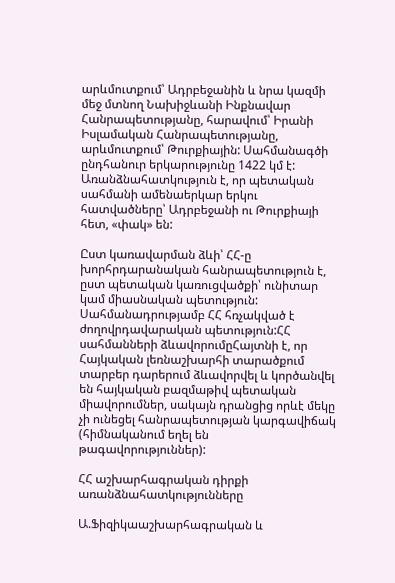արևմուտքում՝ Ադրբեջանին և նրա կազմի մեջ մտնող Նախիջևանի Ինքնավար Հանրապետությանը, հարավում՝ Իրանի Իսլամական Հանրապետությանը, արևմուտքում՝ Թուրքիային: Սահմանագծի ընդհանուր երկարությունը 1422 կմ է: Առանձնահատկություն է, որ պետական սահմանի ամենաերկար երկու հատվածները՝ Ադրբեջանի ու Թուրքիայի հետ, «փակ» են:

Ըստ կառավարման ձևի՝ ՀՀ-ը խորհրդարանական հանրապետություն է, ըստ պետական կառուցվածքի՝ ունիտար կամ միասնական պետություն: Սահմանադրությամբ ՀՀ հռչակված է ժողովրդավարական պետություն:ՀՀ սահմանների ձևավորումըՀայտնի է, որ Հայկական լեռնաշխարհի տարածքում տարբեր դարերում ձևավորվել և կործանվել են հայկական բազմաթիվ պետական միավորումներ, սակայն դրանցից որևէ մեկը չի ունեցել հանրապետության կարգավիճակ (հիմնականում եղել են թագավորություններ):

ՀՀ աշխարհագրական դիրքի առանձնահատկությունները

Ա.Ֆիզիկաաշխարհագրական և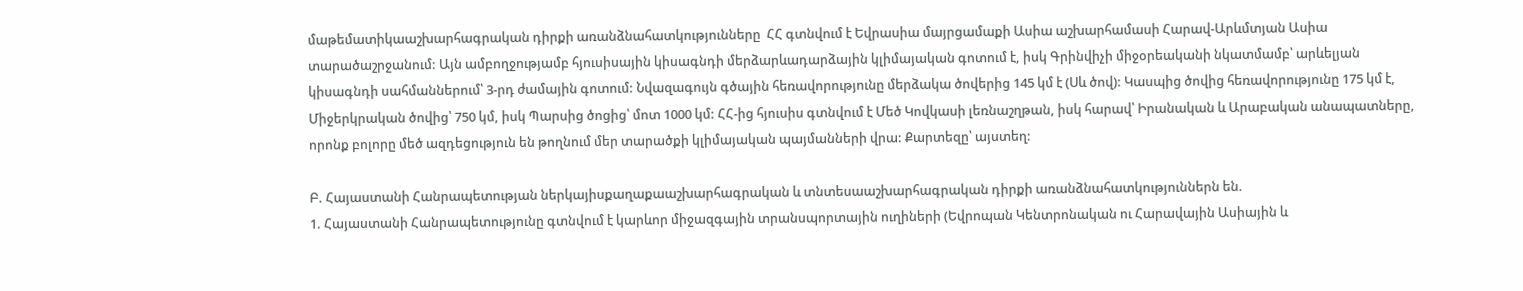մաթեմատիկաաշխարհագրական դիրքի առանձնահատկությունները  ՀՀ գտնվում է Եվրասիա մայրցամաքի Ասիա աշխարհամասի Հարավ-Արևմտյան Ասիա տարածաշրջանում: Այն ամբողջությամբ հյուսիսային կիսագնդի մերձարևադարձային կլիմայական գոտում է, իսկ Գրինվիչի միջօրեականի նկատմամբ՝ արևելյան կիսագնդի սահմաններում՝ 3-րդ ժամային գոտում: Նվազագույն գծային հեռավորությունը մերձակա ծովերից 145 կմ է (Սև ծով): Կասպից ծովից հեռավորությունը 175 կմ է, Միջերկրական ծովից՝ 750 կմ, իսկ Պարսից ծոցից՝ մոտ 1000 կմ: ՀՀ-ից հյուսիս գտնվում է Մեծ Կովկասի լեռնաշղթան, իսկ հարավ՝ Իրանական և Արաբական անապատները, որոնք բոլորը մեծ ազդեցություն են թողնում մեր տարածքի կլիմայական պայմանների վրա: Քարտեզը՝ այստեղ:

Բ. Հայաստանի Հանրապետության ներկայիսքաղաքաաշխարհագրական և տնտեսաաշխարհագրական դիրքի առանձնահատկություններն են.
1. Հայաստանի Հանրապետությունը գտնվում է կարևոր միջազգային տրանսպորտային ուղիների (Եվրոպան Կենտրոնական ու Հարավային Ասիային և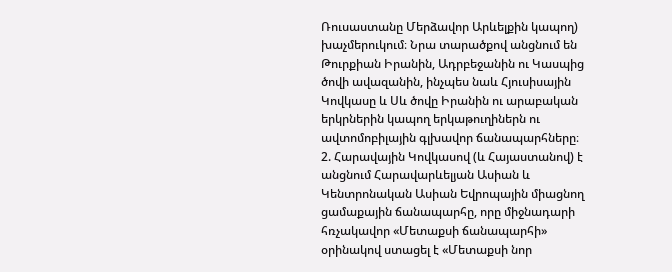Ռուսաստանը Մերձավոր Արևելքին կապող) խաչմերուկում։ Նրա տարածքով անցնում են Թուրքիան Իրանին, Ադրբեջանին ու Կասպից ծովի ավազանին, ինչպես նաև Հյուսիսային Կովկասը և Սև ծովը Իրանին ու արաբական երկրներին կապող երկաթուղիներն ու ավտոմոբիլային գլխավոր ճանապարհները։
2. Հարավային Կովկասով (և Հայաստանով) է անցնում Հարավարևելյան Ասիան և Կենտրոնական Ասիան Եվրոպային միացնող ցամաքային ճանապարհը, որը միջնադարի հռչակավոր «Մետաքսի ճանապարհի» օրինակով ստացել է «Մետաքսի նոր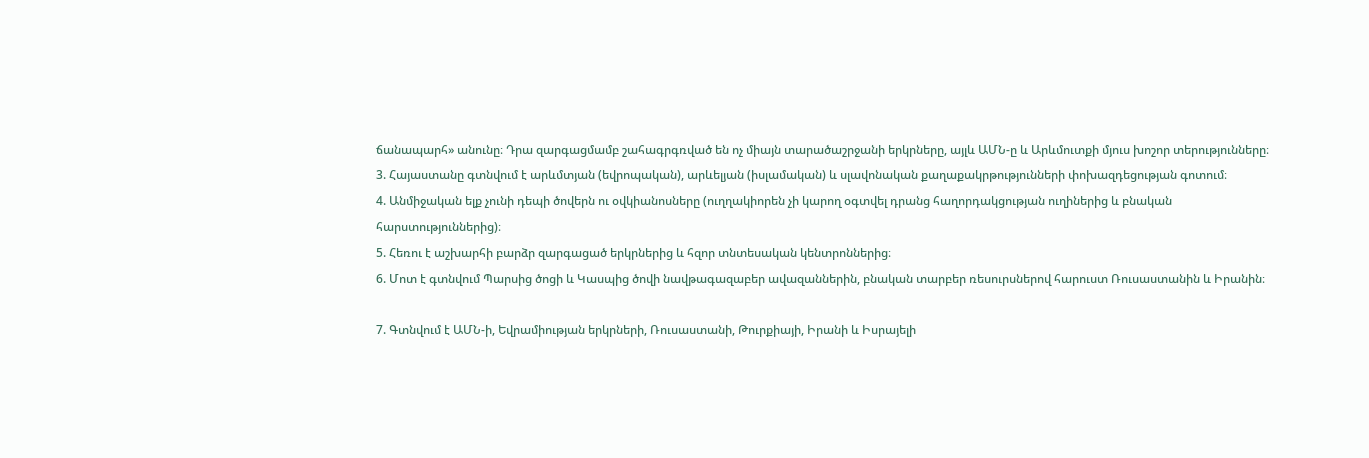ճանապարհ» անունը։ Դրա զարգացմամբ շահագրգռված են ոչ միայն տարածաշրջանի երկրները, այլև ԱՄՆ-ը և Արևմուտքի մյուս խոշոր տերությունները։
3. Հայաստանը գտնվում է արևմտյան (եվրոպական), արևելյան (իսլամական) և սլավոնական քաղաքակրթությունների փոխազդեցության գոտում։
4. Անմիջական ելք չունի դեպի ծովերն ու օվկիանոսները (ուղղակիորեն չի կարող օգտվել դրանց հաղորդակցության ուղիներից և բնական հարստություններից)։
5. Հեռու է աշխարհի բարձր զարգացած երկրներից և հզոր տնտեսական կենտրոններից։
6. Մոտ է գտնվում Պարսից ծոցի և Կասպից ծովի նավթագազաբեր ավազաններին, բնական տարբեր ռեսուրսներով հարուստ Ռուսաստանին և Իրանին։

7. Գտնվում է ԱՄՆ-ի, Եվրամիության երկրների, Ռուսաստանի, Թուրքիայի, Իրանի և Իսրայելի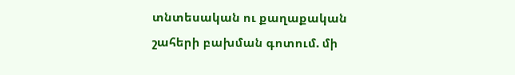տնտեսական ու քաղաքական շահերի բախման գոտում. մի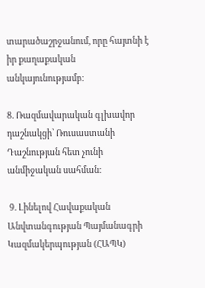տարածաշրջանում, որը հայտնի է իր քաղաքական անկայունությամբ։

8. Ռազմավարական գլխավոր դաշնակցի՝ Ռուսաստանի Դաշնության հետ չունի անմիջական սահման։

 9. Լինելով Հավաքական Անվտանգության Պայմանագրի Կազմակերպության (ՀԱՊԿ)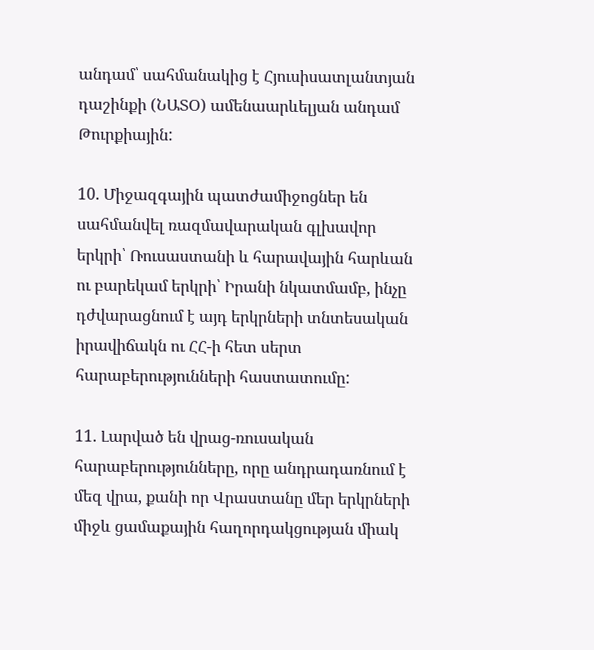անդամ՝ սահմանակից է Հյուսիսատլանտյան դաշինքի (ՆԱՏՕ) ամենաարևելյան անդամ Թուրքիային:

10. Միջազգային պատժամիջոցներ են սահմանվել ռազմավարական գլխավոր երկրի՝ Ռուսաստանի և հարավային հարևան ու բարեկամ երկրի՝ Իրանի նկատմամբ, ինչը դժվարացնում է այդ երկրների տնտեսական իրավիճակն ու ՀՀ-ի հետ սերտ հարաբերությունների հաստատումը:

11. Լարված են վրաց-ռուսական հարաբերությունները, որը անդրադառնում է մեզ վրա, քանի որ Վրաստանը մեր երկրների միջև ցամաքային հաղորդակցության միակ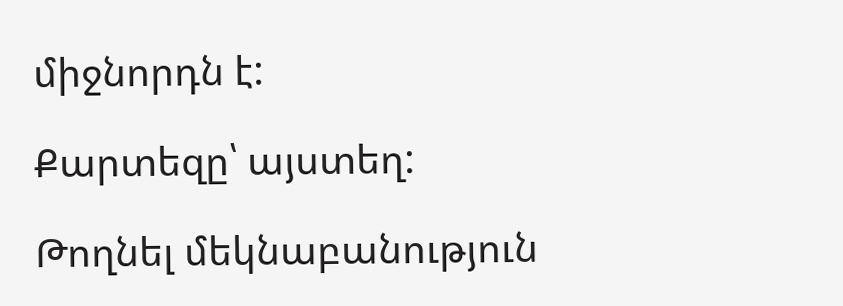միջնորդն է:

Քարտեզը՝ այստեղ:

Թողնել մեկնաբանություն